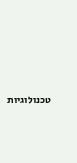טכנולוגיות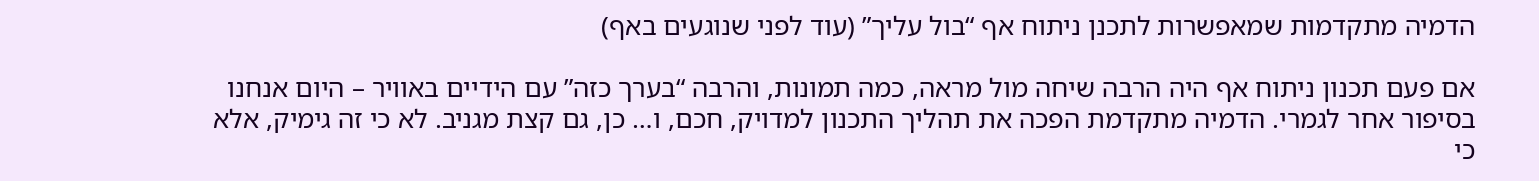הדמיה מתקדמות שמאפשרות לתכנן ניתוח אף “בול עליך” (עוד לפני שנוגעים באף)

אם פעם תכנון ניתוח אף היה הרבה שיחה מול מראה, כמה תמונות, והרבה “בערך כזה” עם הידיים באוויר – היום אנחנו בסיפור אחר לגמרי. הדמיה מתקדמת הפכה את תהליך התכנון למדויק, חכם, ו… כן, גם קצת מגניב. לא כי זה גימיק, אלא כי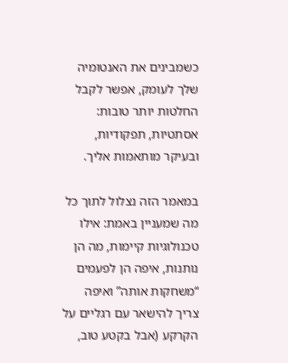כשמבינים את האנטומיה שלך לעומק, אפשר לקבל החלטות יותר טובות: אסתטיות, תפקודיות, ובעיקר מותאמות אליך.

במאמר הזה נצלול לתוך כל מה שמעניין באמת: אילו טכנולוגיות קיימות, מה הן נותנות, איפה הן לפעמים “משחקות אותה” ואיפה צריך להישאר עם רגליים על הקרקע (אבל בקטע טוב,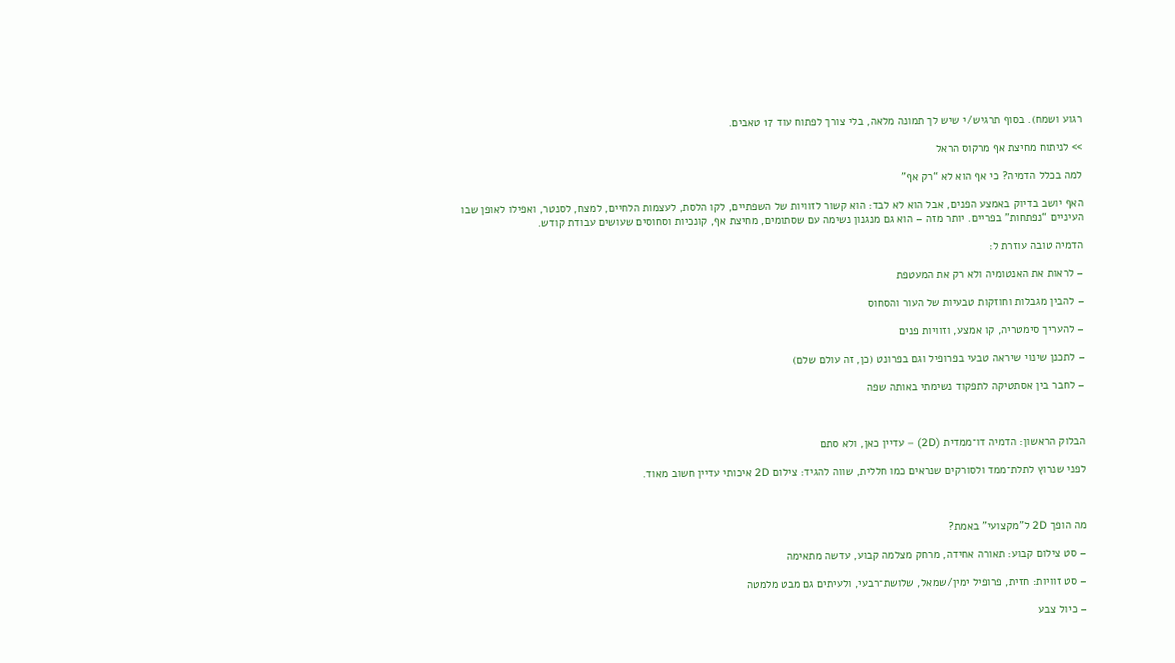רגוע ושמח). בסוף תרגיש/י שיש לך תמונה מלאה, בלי צורך לפתוח עוד 17 טאבים.

>> לניתוח מחיצת אף מרקוס הראל

למה בכלל הדמיה? כי אף הוא לא “רק אף”

האף יושב בדיוק באמצע הפנים, אבל הוא לא לבד: הוא קשור לזוויות של השפתיים, לקו הלסת, לעצמות הלחיים, למצח, לסנטר, ואפילו לאופן שבו העיניים “נפתחות” בפריים. יותר מזה – הוא גם מנגנון נשימה עם שסתומים, מחיצת אף, קונכיות וסחוסים שעושים עבודת קודש.

הדמיה טובה עוזרת ל:

– לראות את האנטומיה ולא רק את המעטפת

– להבין מגבלות וחוזקות טבעיות של העור והסחוס

– להעריך סימטריה, קו אמצע, וזוויות פנים

– לתכנן שינוי שיראה טבעי בפרופיל וגם בפרונט (כן, זה עולם שלם)

– לחבר בין אסתטיקה לתפקוד נשימתי באותה שפה



הבלוק הראשון: הדמיה דו־ממדית (2D) – עדיין כאן, ולא סתם

לפני שנרוץ לתלת־ממד ולסורקים שנראים כמו חללית, שווה להגיד: צילום 2D איכותי עדיין חשוב מאוד.



מה הופך 2D ל”מקצועי” באמת?

– סט צילום קבוע: תאורה אחידה, מרחק מצלמה קבוע, עדשה מתאימה

– סט זוויות: חזית, פרופיל ימין/שמאל, שלושת־רבעי, ולעיתים גם מבט מלמטה

– כיול צבע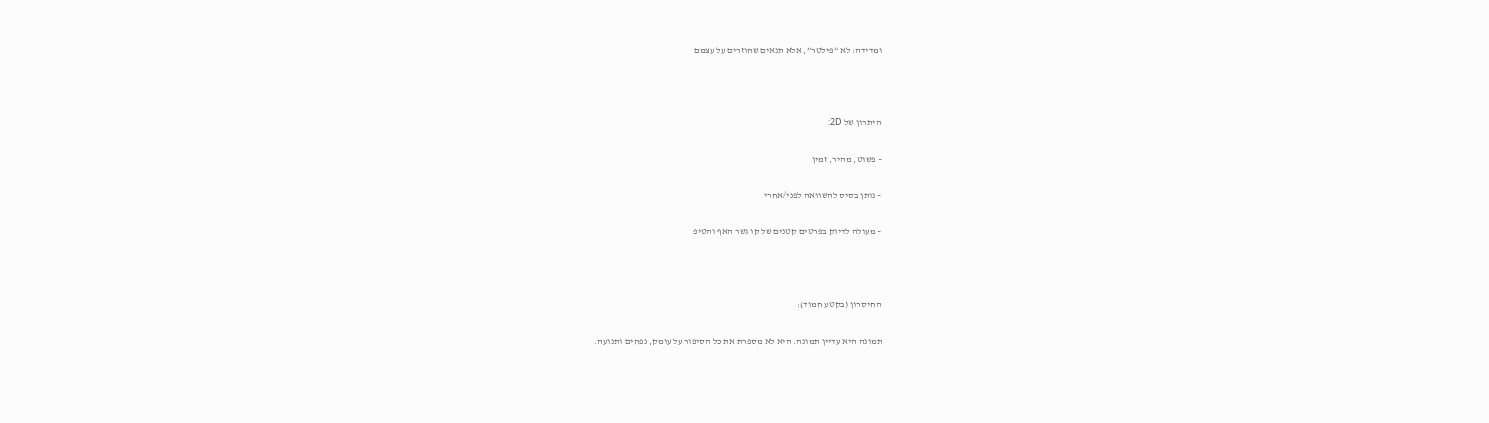ומדידה: לא “פילטר”, אלא תנאים שחוזרים על עצמם



היתרון של 2D:

– פשוט, מהיר, זמין

– נותן בסיס להשוואה לפני/אחרי

– מעולה לדיוק בפרטים קטנים של קו גשר האף והטיפ



החיסרון (בקטע חמוד):

תמונה היא עדיין תמונה. היא לא מספרת את כל הסיפור על עומק, נפחים ותנועה.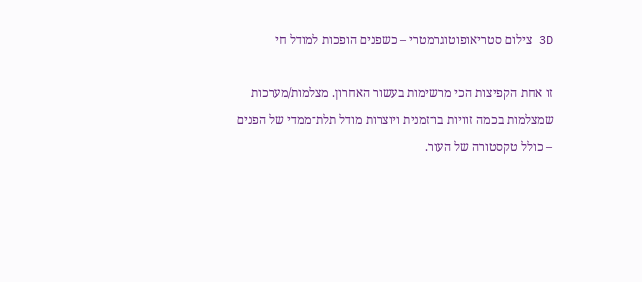3D צילום סטריאופוטוגרמטרי – כשפנים הופכות למודל חי

זו אחת הקפיצות הכי מרשימות בעשור האחרון. מצלמות/מערכות שמצלמות בכמה זוויות בו־זמנית ויוצרות מודל תלת־ממדי של הפנים – כולל טקסטורה של העור.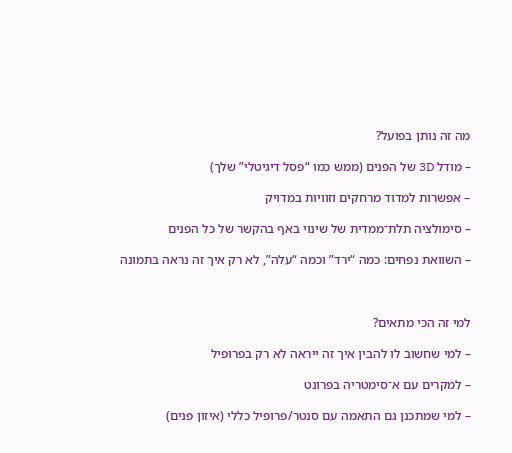מה זה נותן בפועל?

– מודל 3D של הפנים (ממש כמו “פסל דיגיטלי” שלך)

– אפשרות למדוד מרחקים וזוויות במדויק

– סימולציה תלת־ממדית של שינוי באף בהקשר של כל הפנים

– השוואת נפחים: כמה “ירד” וכמה “עלה”, לא רק איך זה נראה בתמונה



למי זה הכי מתאים?

– למי שחשוב לו להבין איך זה ייראה לא רק בפרופיל

– למקרים עם א־סימטריה בפרונט

– למי שמתכנן גם התאמה עם סנטר/פרופיל כללי (איזון פנים)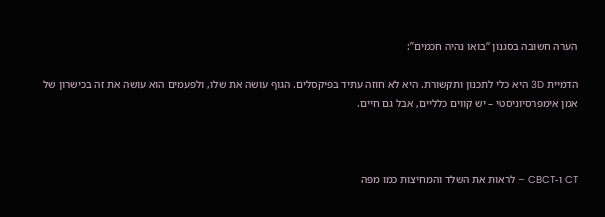הערה חשובה בסגנון “בואו נהיה חכמים”:

הדמיית 3D היא כלי לתכנון ותקשורת. היא לא חוזה עתיד בפיקסלים. הגוף עושה את שלו, ולפעמים הוא עושה את זה בכישרון של אמן אימפרסיוניסטי – יש קווים כלליים, אבל גם חיים.



CT ו-CBCT – לראות את השלד והמחיצות כמו מפה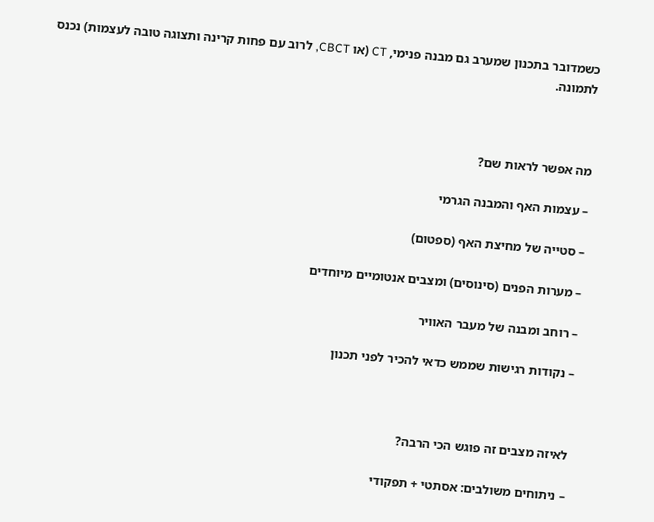כשמדובר בתכנון שמערב גם מבנה פנימי, CT (או CBCT, לרוב עם פחות קרינה ותצוגה טובה לעצמות) נכנס לתמונה.



מה אפשר לראות שם?

– עצמות האף והמבנה הגרמי

– סטייה של מחיצת האף (ספטום)

– מערות הפנים (סינוסים) ומצבים אנטומיים מיוחדים

– רוחב ומבנה של מעבר האוויר

– נקודות רגישות שממש כדאי להכיר לפני תכנון



לאיזה מצבים זה פוגש הכי הרבה?

– ניתוחים משולבים: אסתטי + תפקודי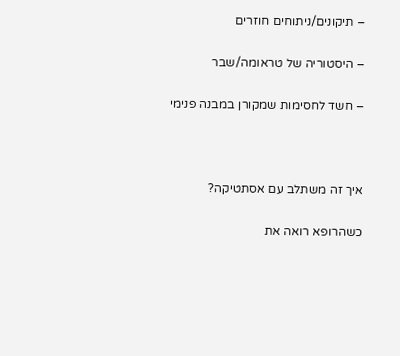– תיקונים/ניתוחים חוזרים

– היסטוריה של טראומה/שבר

– חשד לחסימות שמקורן במבנה פנימי



איך זה משתלב עם אסתטיקה?

כשהרופא רואה את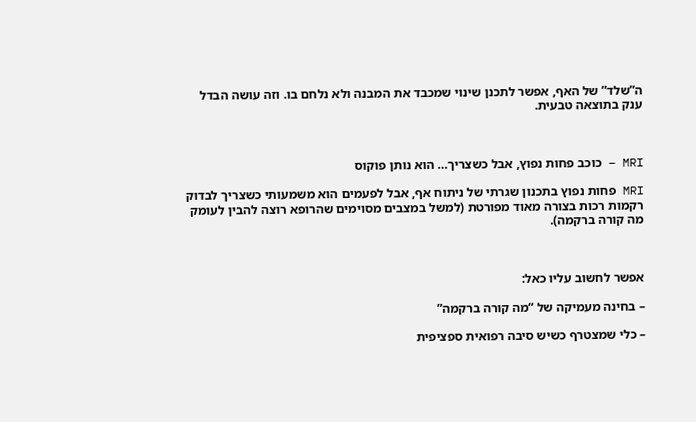ה”שלד” של האף, אפשר לתכנן שינוי שמכבד את המבנה ולא נלחם בו. וזה עושה הבדל ענק בתוצאה טבעית.



MRI – כוכב פחות נפוץ, אבל כשצריך… הוא נותן פוקוס

MRI פחות נפוץ בתכנון שגרתי של ניתוח אף, אבל לפעמים הוא משמעותי כשצריך לבדוק רקמות רכות בצורה מאוד מפורטת (למשל במצבים מסוימים שהרופא רוצה להבין לעומק מה קורה ברקמה).



אפשר לחשוב עליו כאל:

– בחינה מעמיקה של “מה קורה ברקמה”

– כלי שמצטרף כשיש סיבה רפואית ספציפית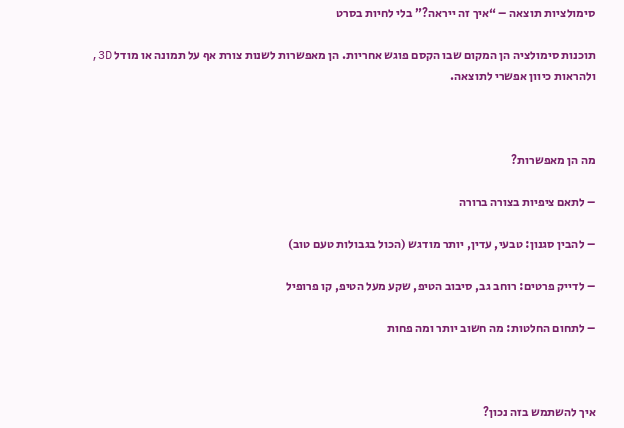סימולציות תוצאה – “איך זה ייראה?” בלי לחיות בסרט

תוכנות סימולציה הן המקום שבו הקסם פוגש אחריות. הן מאפשרות לשנות צורת אף על תמונה או מודל 3D, ולהראות כיוון אפשרי לתוצאה.



מה הן מאפשרות?

– לתאם ציפיות בצורה ברורה

– להבין סגנון: טבעי, עדין, יותר מודגש (הכול בגבולות טעם טוב)

– לדייק פרטים: רוחב גב, סיבוב הטיפ, שקע מעל הטיפ, קו פרופיל

– לתחום החלטות: מה חשוב יותר ומה פחות



איך להשתמש בזה נכון?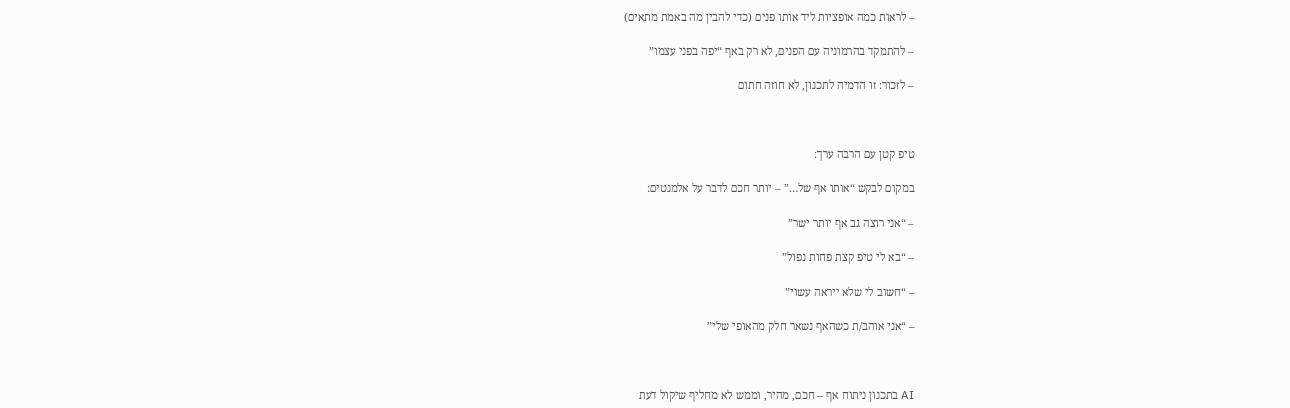– לראות כמה אופציות ליד אותו פנים (כדי להבין מה באמת מתאים)

– להתמקד בהרמוניה עם הפנים, לא רק באף “יפה בפני עצמו”

– לזכור: זו הדמיה לתכנון, לא חוזה חתום



טיפ קטן עם הרבה ערך:

במקום לבקש “אותו אף של…” – יותר חכם לדבר על אלמנטים:

– “אני רוצה גב אף יותר ישר”

– “בא לי טיפ קצת פחות נפול”

– “חשוב לי שלא ייראה עשוי”

– “אני אוהב/ת כשהאף נשאר חלק מהאופי שלי”



AI בתכנון ניתוח אף – חכם, מהיר, וממש לא מחליף שיקול דעת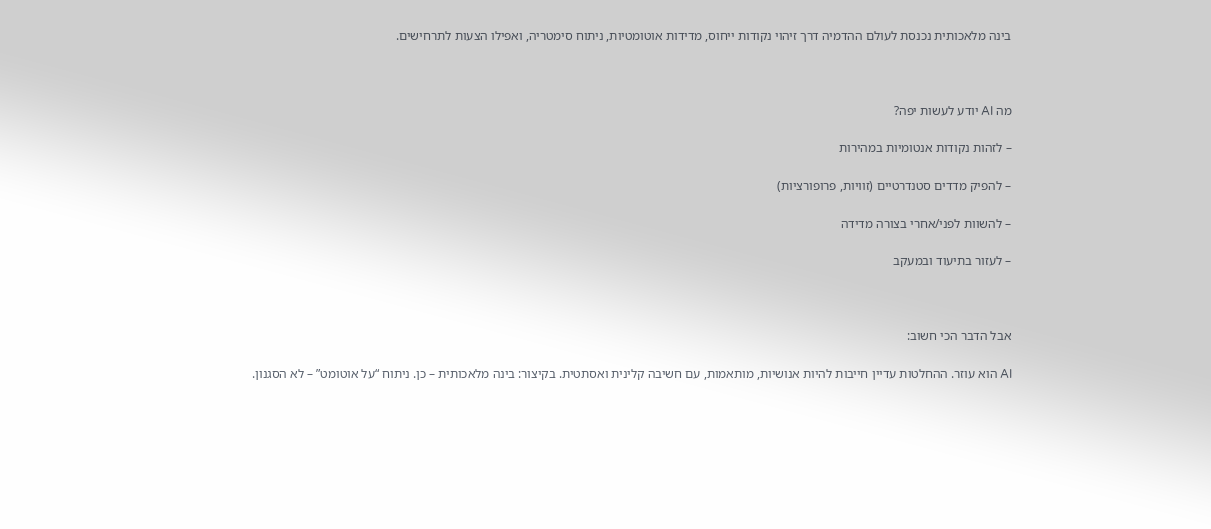בינה מלאכותית נכנסת לעולם ההדמיה דרך זיהוי נקודות ייחוס, מדידות אוטומטיות, ניתוח סימטריה, ואפילו הצעות לתרחישים.



מה AI יודע לעשות יפה?

– לזהות נקודות אנטומיות במהירות

– להפיק מדדים סטנדרטיים (זוויות, פרופורציות)

– להשוות לפני/אחרי בצורה מדידה

– לעזור בתיעוד ובמעקב



אבל הדבר הכי חשוב:

AI הוא עוזר. ההחלטות עדיין חייבות להיות אנושיות, מותאמות, עם חשיבה קלינית ואסתטית. בקיצור: בינה מלאכותית – כן. ניתוח “על אוטומט” – לא הסגנון.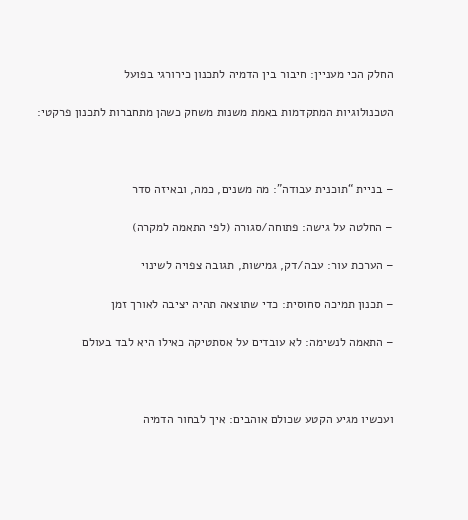החלק הכי מעניין: חיבור בין הדמיה לתכנון כירורגי בפועל

הטכנולוגיות המתקדמות באמת משנות משחק כשהן מתחברות לתכנון פרקטי:



– בניית “תוכנית עבודה”: מה משנים, כמה, ובאיזה סדר

– החלטה על גישה: פתוחה/סגורה (לפי התאמה למקרה)

– הערכת עור: עבה/דק, גמישות, תגובה צפויה לשינוי

– תכנון תמיכה סחוסית: כדי שתוצאה תהיה יציבה לאורך זמן

– התאמה לנשימה: לא עובדים על אסתטיקה כאילו היא לבד בעולם



ועכשיו מגיע הקטע שכולם אוהבים: איך לבחור הדמיה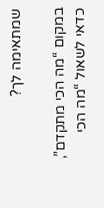שמתאימה לך?

במקום “מה הכי מתקדם”, כדאי לשאול “מה הכי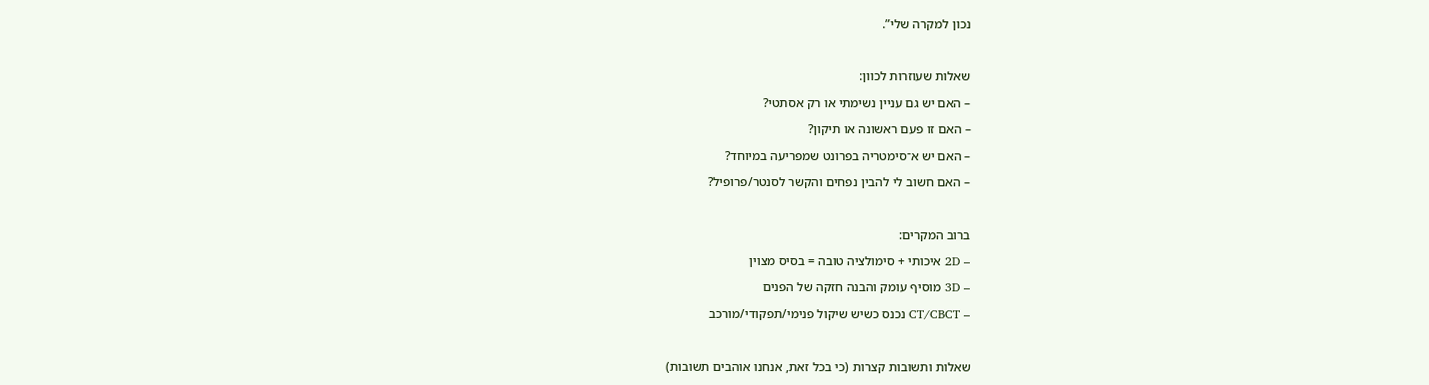נכון למקרה שלי”.



שאלות שעוזרות לכוון:

– האם יש גם עניין נשימתי או רק אסתטי?

– האם זו פעם ראשונה או תיקון?

– האם יש א־סימטריה בפרונט שמפריעה במיוחד?

– האם חשוב לי להבין נפחים והקשר לסנטר/פרופיל?



ברוב המקרים:

– 2D איכותי + סימולציה טובה = בסיס מצוין

– 3D מוסיף עומק והבנה חזקה של הפנים

– CT/CBCT נכנס כשיש שיקול פנימי/תפקודי/מורכב



שאלות ותשובות קצרות (כי בכל זאת, אנחנו אוהבים תשובות)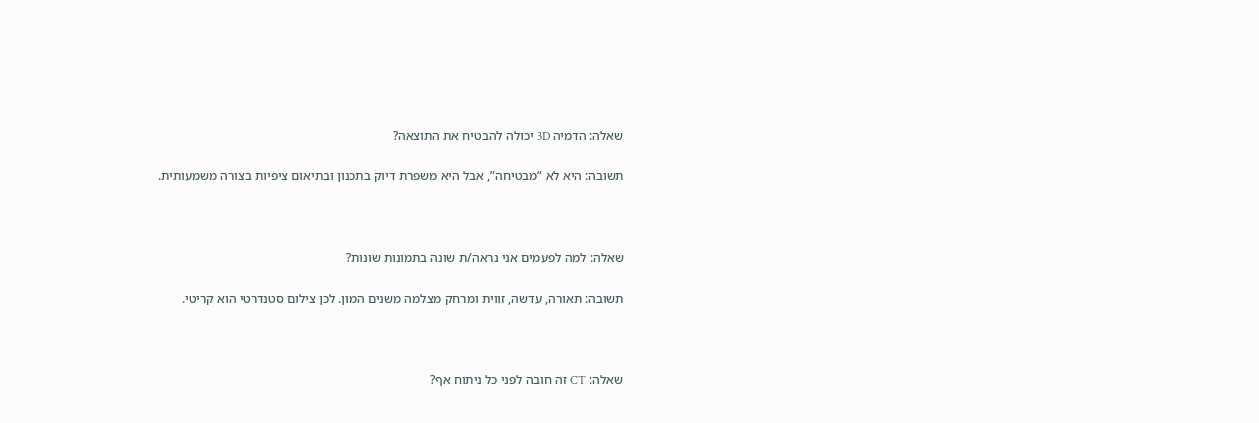שאלה: הדמיה 3D יכולה להבטיח את התוצאה?

תשובה: היא לא “מבטיחה”, אבל היא משפרת דיוק בתכנון ובתיאום ציפיות בצורה משמעותית.



שאלה: למה לפעמים אני נראה/ת שונה בתמונות שונות?

תשובה: תאורה, עדשה, זווית ומרחק מצלמה משנים המון. לכן צילום סטנדרטי הוא קריטי.



שאלה: CT זה חובה לפני כל ניתוח אף?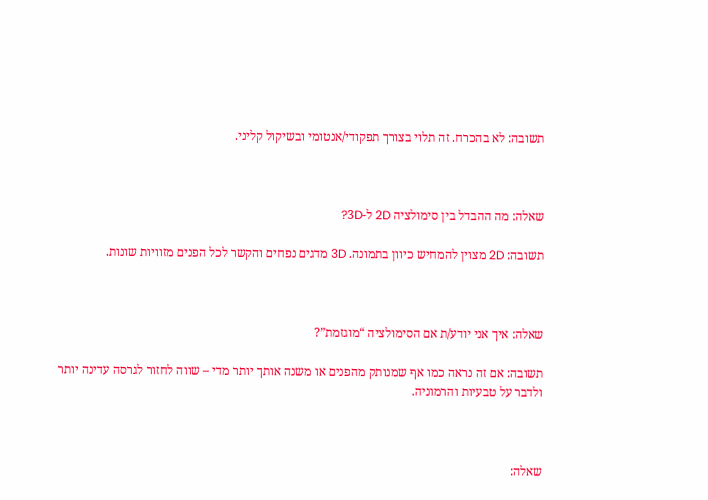תשובה: לא בהכרח. זה תלוי בצורך תפקודי/אנטומי ובשיקול קליני.



שאלה: מה ההבדל בין סימולציה 2D ל-3D?

תשובה: 2D מצוין להמחיש כיוון בתמונה. 3D מדגים נפחים והקשר לכל הפנים מזוויות שונות.



שאלה: איך אני יודע/ת אם הסימולציה “מוגזמת”?

תשובה: אם זה נראה כמו אף שמנותק מהפנים או משנה אותך יותר מדי – שווה לחזור לגרסה עדינה יותר ולדבר על טבעיות והרמוניה.



שאלה: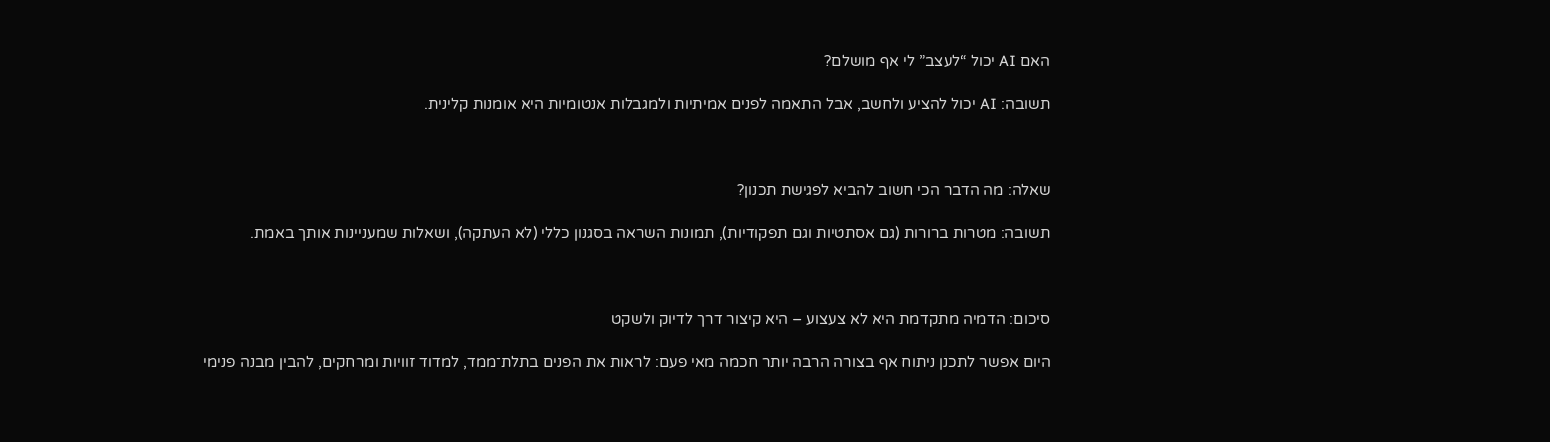האם AI יכול “לעצב” לי אף מושלם?

תשובה: AI יכול להציע ולחשב, אבל התאמה לפנים אמיתיות ולמגבלות אנטומיות היא אומנות קלינית.



שאלה: מה הדבר הכי חשוב להביא לפגישת תכנון?

תשובה: מטרות ברורות (גם אסתטיות וגם תפקודיות), תמונות השראה בסגנון כללי (לא העתקה), ושאלות שמעניינות אותך באמת.



סיכום: הדמיה מתקדמת היא לא צעצוע – היא קיצור דרך לדיוק ולשקט

היום אפשר לתכנן ניתוח אף בצורה הרבה יותר חכמה מאי פעם: לראות את הפנים בתלת־ממד, למדוד זוויות ומרחקים, להבין מבנה פנימי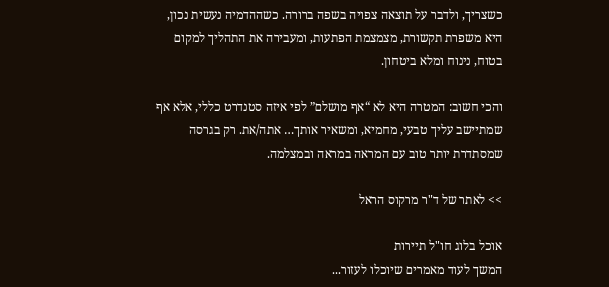כשצריך, ולדבר על תוצאה צפויה בשפה ברורה. כשההדמיה נעשית נכון, היא משפרת תקשורת, מצמצמת הפתעות, ומעבירה את התהליך למקום בטוח, נינוח ומלא ביטחון.

והכי חשוב: המטרה היא לא “אף מושלם” לפי איזה סטנדרט כללי, אלא אף שמתיישב עליך טבעי, מחמיא, ומשאיר אותך… אתה/את. רק בגרסה שמסתדרת יותר טוב עם המראה במראה ובמצלמה.

>> לאתר של ד"ר מרקוס הראל

אוכל בלוג חו"ל תיירות
המשך לעוד מאמרים שיוכלו לעזור...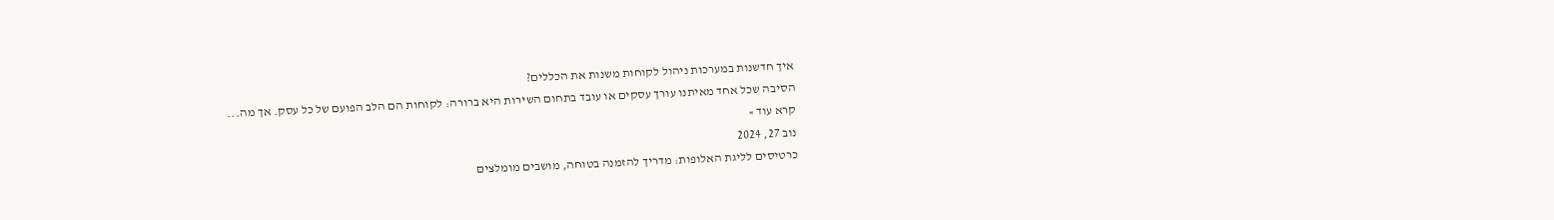איך חדשנות במערכות ניהול לקוחות משנות את הכללים?
הסיבה שכל אחד מאיתנו עורך עסקים או עובד בתחום השירות היא ברורה: לקוחות הם הלב הפועם של כל עסק. אך מה...
קרא עוד »
נוב 27, 2024
כרטיסים לליגת האלופות: מדריך להזמנה בטוחה, מושבים מומלצים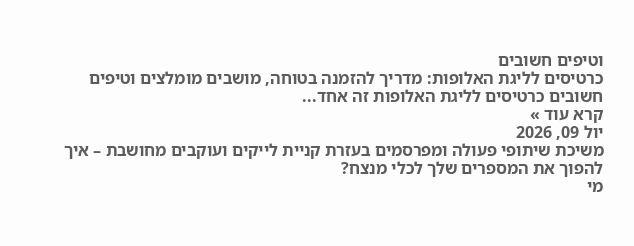וטיפים חשובים
כרטיסים לליגת האלופות: מדריך להזמנה בטוחה, מושבים מומלצים וטיפים חשובים כרטיסים לליגת האלופות זה אחד...
קרא עוד »
יול 09, 2026
משיכת שיתופי פעולה ומפרסמים בעזרת קניית לייקים ועוקבים מחושבת – איך להפוך את המספרים שלך לכלי מנצח?
מי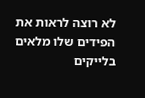לא רוצה לראות את הפידים שלו מלאים בלייקים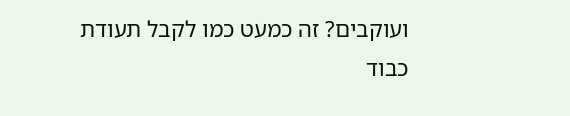ועוקבים? זה כמעט כמו לקבל תעודת כבוד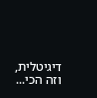דיגיטלית, וזה הכי...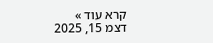קרא עוד »
דצמ 15, 2025